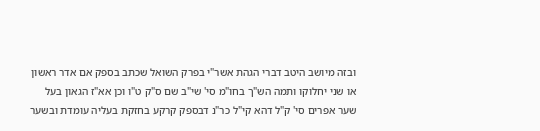ובזה מיושב היטב דברי הגהת אשר"י בפרק השואל שכתב בספק אם אדר ראשון או שני יחלוקו ותמה הש"ך בחו"מ סי' שי"ב שם ס"ק ט"ו וכן אא"ז הגאון בעל שער אפרים סי' ק"ל דהא קי"ל כר"נ דבספק קרקע בחזקת בעליה עומדת ובשער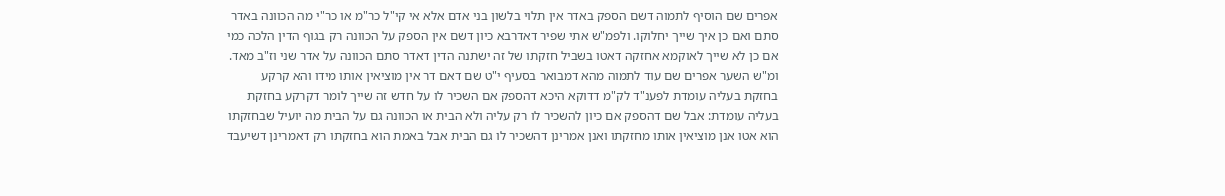אפרים שם הוסיף לתמוה דשם הספק באדר אין תלוי בלשון בני אדם אלא אי קי"ל כר"מ או כר"י מה הכוונה באדר סתם ואם כן איך שייך יחלוקו. ולפמ"ש אתי שפיר דאדרבא כיון דשם אין הספק על הכוונה רק בגוף הדין הלכה כמי אם כן לא שייך לאוקמא אחזקה דאטו בשביל חזקתו של זה ישתנה הדין דאדר סתם הכוונה על אדר שני וז"ב מאד. ומ"ש השער אפרים שם עוד לתמוה מהא דמבואר בסעיף י"ט שם דאם דר אין מוציאין אותו מידו והא קרקע בחזקת בעליה עומדת לפענ"ד לק"מ דדוקא היכא דהספק אם השכיר לו על חדש זה שייך לומר דקרקע בחזקת בעליה עומדת: אבל שם דהספק אם כיון להשכיר לו רק עליה ולא הבית או הכוונה גם על הבית מה יועיל שבחזקתו הוא אטו אנן מוציאין אותו מחזקתו ואנן אמרינן דהשכיר לו גם הבית אבל באמת הוא בחזקתו רק דאמרינן דשיעבד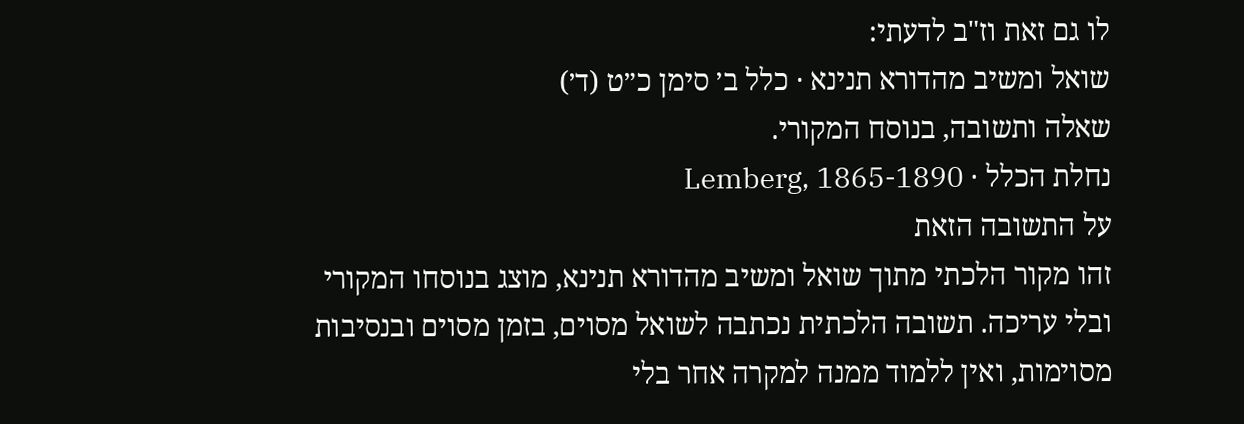לו גם זאת וז"ב לדעתי:
שואל ומשיב מהדורא תנינא · כלל ב׳ סימן כ״ט (ד׳)
שאלה ותשובה, בנוסח המקורי.
נחלת הכלל · Lemberg, 1865-1890
על התשובה הזאת
זהו מקור הלכתי מתוך שואל ומשיב מהדורא תנינא, מוצג בנוסחו המקורי ובלי עריכה. תשובה הלכתית נכתבה לשואל מסוים, בזמן מסוים ובנסיבות מסוימות, ואין ללמוד ממנה למקרה אחר בלי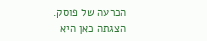הכרעה של פוסק. הצגתה כאן היא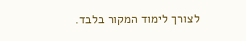לצורך לימוד המקור בלבד.